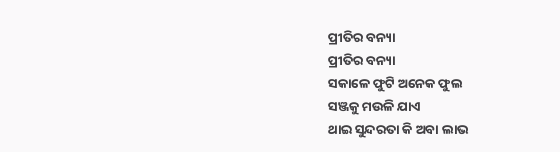ପ୍ରୀତିର ବନ୍ୟା
ପ୍ରୀତିର ବନ୍ୟା
ସକାଳେ ଫୁଟି ଅନେକ ଫୁଲ
ସଞ୍ଜକୁ ମଉଳି ଯାଏ
ଥାଇ ସୁନ୍ଦରତା କି ଅବା ଲାଭ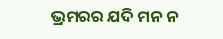ଭ୍ରମରର ଯଦି ମନ ନ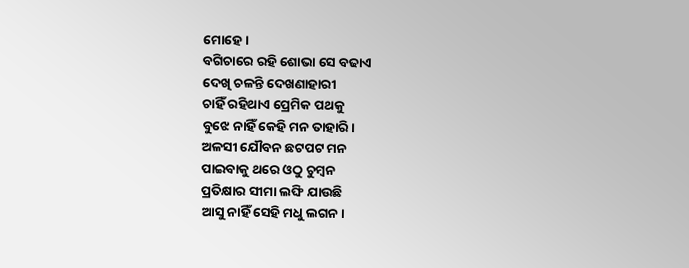ମୋହେ।
ବଗିଚାରେ ରହି ଶୋଭା ସେ ବଢାଏ
ଦେଖି ଚଳନ୍ତି ଦେଖଣାହାରୀ
ଚାହିଁ ରହିଥାଏ ପ୍ରେମିକ ପଥକୁ
ବୁଝେ ନାହିଁ କେହି ମନ ତାହାରି।
ଅଳସୀ ଯୌବନ ଛଟପଟ ମନ
ପାଇବାକୁ ଥରେ ଓଠୁ ଚୁମ୍ବନ
ପ୍ରତିକ୍ଷାର ସୀମା ଲଙ୍ଘି ଯାଉଛି
ଆସୁ ନାହିଁ ସେହି ମଧୁ ଲଗନ।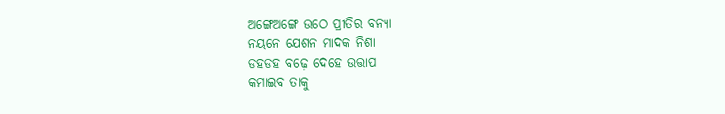ଅଙ୍ଗେଅଙ୍ଗେ ଉଠେ ପ୍ରୀତିର ବନ୍ୟା
ନୟନେ ଯେଶନ ମାଦକ ନିଶା
ଡହଡହ ବଢ଼େ ଦେହେ ଉତ୍ତାପ
କମାଇବ ତାକୁ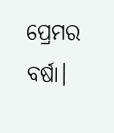ପ୍ରେମର ବର୍ଷା।